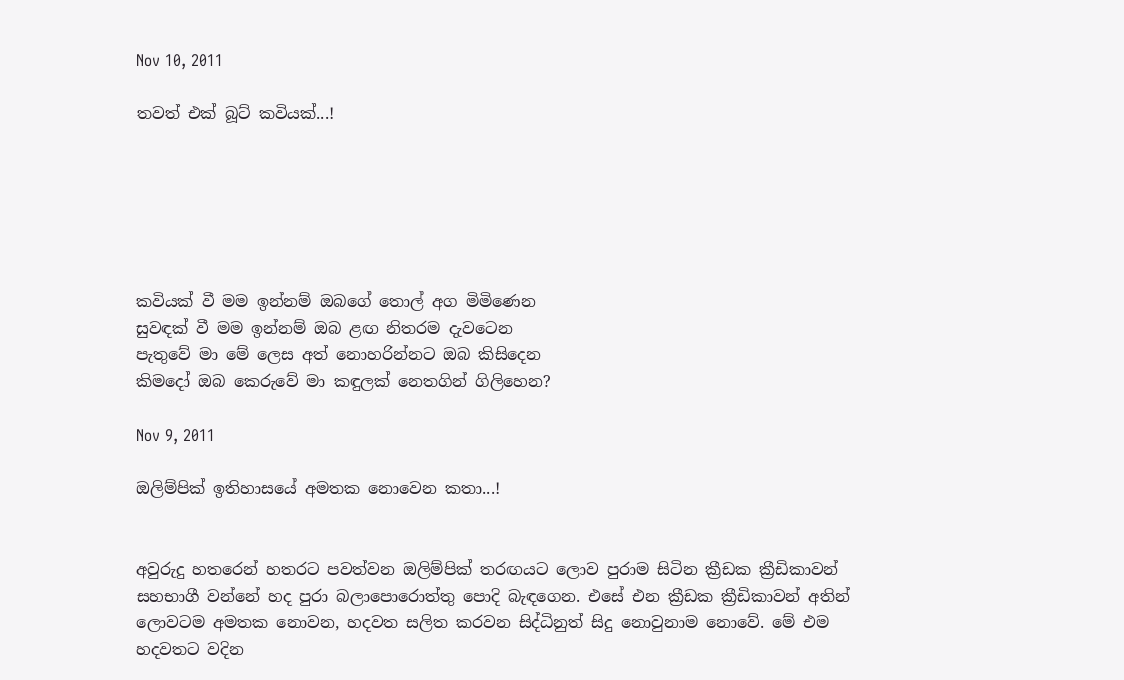Nov 10, 2011

තවත් එක් බූට් කවියක්...!






කවියක් වී මම ඉන්නම් ඔබගේ තොල් අග මිමිණෙන
සුවඳක් වී මම ඉන්නම් ඔබ ළඟ නිතරම දැවටෙන
පැතුවේ මා මේ ලෙස අත් නොහරින්නට ඔබ කිසිදෙන
කිමදෝ ඔබ කෙරුවේ මා කඳුලක් නෙතගින් ගිලිහෙන?

Nov 9, 2011

ඔලිම්පික් ඉතිහාසයේ අමතක නොවෙන කතා...!


අවුරුදු හතරෙන් හතරට පවත්වන ඔලිම්පික් තරඟයට ලොව පුරාම සිටින ක්‍රීඩක ක්‍රීඩිකාවන් සහභාගී වන්නේ හද පුරා බලාපොරොත්තු පොදි බැඳගෙන. එසේ එන ක්‍රීඩක ක්‍රීඩිකාවන් අතින් ලොවටම අමතක නොවන, හදවත සලිත කරවන සිද්ධිනුත් සිදු නොවුනාම නොවේ. මේ එම හදවතට වදින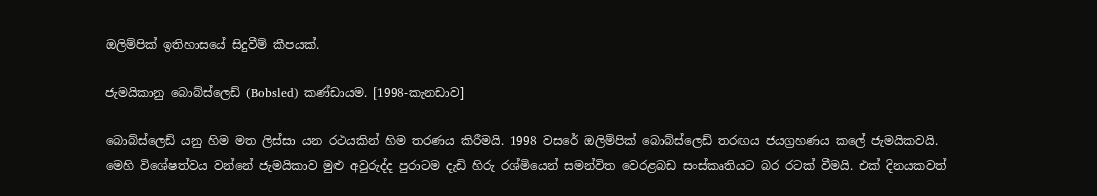ඔලිම්පික් ඉතිහාසයේ සිදුවීම් කීපයක්.

ජැමයිකානු බොබ්ස්ලෙඩ් (Bobsled) කණ්ඩායම. [1998-කැනඩාව]

බොබ්ස්ලෙඩ් යනු හිම මත ලිස්සා යන රථයකින් හිම තරණය කිරීමයි. 1998 වසරේ ඔලිම්පික් බොබ්ස්ලෙඩ් තරඟය ජයග්‍රහණය කලේ ජැමයිකවයි. මෙහි විශේෂත්වය වන්නේ ජැමයිකාව මුළු අවුරුද්ද පුරාටම දැඩි හිරු රශ්මියෙන් සමන්විත වෙරළබඩ සංස්කෘතියට බර රටක් වීමයි. එක් දිනයකවත්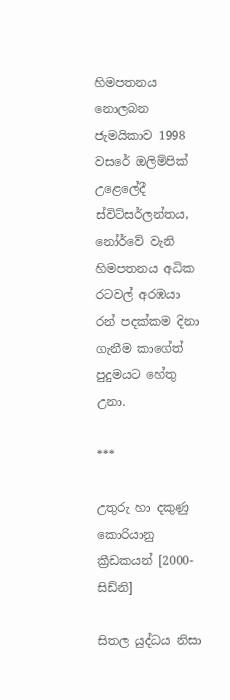හිමපතනය නොලබන ජැමයිකාව 1998 වසරේ ඔලිම්පික් උළෙලේදී ස්විට්සර්ලන්තය, නෝර්වේ වැනි හිමපතනය අධික රටවල් අරඹයා රන් පදක්කම දිනා ගැනීම කාගේත් පුදුමයට හේතු උනා.

***

උතුරු හා දකුණු කොරියානු ක්‍රීඩකයන් [2000-සිඩ්නි]

සිතල යුද්ධය නිසා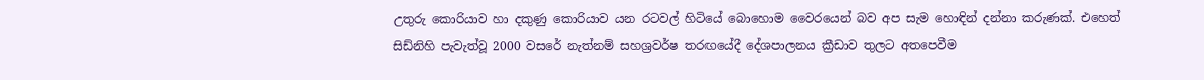උතුරු කොරියාව හා දකුණු කොරියාව යන රටවල් හිටියේ බොහොම වෛරයෙන් බව අප සැම හොඳින් දන්නා කරුණක්. එහෙත් සිඩ්නිහි පැවැත්වූ 2000 වසරේ නැත්නම් සහශ්‍රවර්ෂ තරඟයේදී දේශපාලනය ක්‍රීඩාව තුලට අතපෙවීම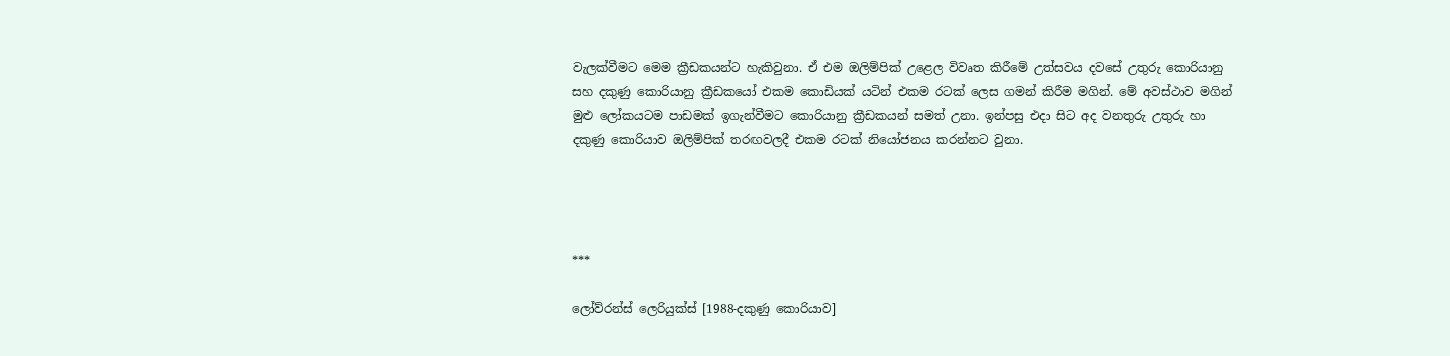වැලක්වීමට මෙම ක්‍රීඩකයන්ට හැකිවුනා. ඒ එම ඔලිම්පික් උළෙල විවෘත කිරීමේ උත්සවය දවසේ උතුරු කොරියානු සහ දකුණු කොරියානු ක්‍රීඩකයෝ එකම කොඩියක් යටින් එකම රටක් ලෙස ගමන් කිරීම මගින්. මේ අවස්ථාව මගින් මුළු ලෝකයටම පාඩමක් ඉගැන්වීමට කොරියානු ක්‍රීඩකයන් සමත් උනා. ඉන්පසු එදා සිට අද වනතුරු උතුරු හා දකුණු කොරියාව ඔලිම්පික් තරඟවලදී එකම රටක් නියෝජනය කරන්නට වුනා.




***

ලෝව්රන්ස් ලෙරියුක්ස් [1988-දකුණු කොරියාව]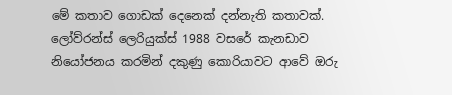මේ කතාව ගොඩක් දෙනෙක් දන්නැති කතාවක්. ලෝව්රන්ස් ලෙරියුක්ස් 1988 වසරේ කැනඩාව නියෝජනය කරමින් දකුණු කොරියාවට ආවේ ඔරු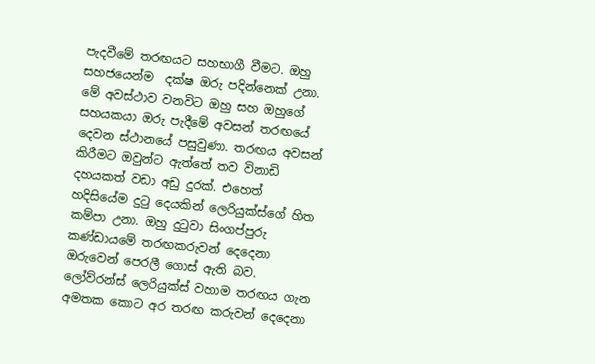පැදවීමේ තරඟයට සහභාගී වීමට. ඔහු සහජයෙන්ම  දක්ෂ ඔරු පදින්නෙක් උනා. මේ අවස්ථාව වනවිට ඔහු සහ ඔහුගේ සහයකයා ඔරු පැදීමේ අවසන් තරඟයේ දෙවන ස්ථානයේ පසුවුණා. තරඟය අවසන් කිරීමට ඔවුන්ට ඇත්තේ තව විනාඩි දහයකත් වඩා අඩු දුරක්. එහෙත් හදිසියේම දුටු දෙයකින් ලෙරියුක්ස්ගේ හිත කම්පා උනා. ඔහු දුටුවා සිංගප්පුරු කණ්ඩායමේ තරඟකරුවන් දෙදෙනා ඔරුවෙන් පෙරලී ගොස් ඇති බව. ලෝව්රන්ස් ලෙරියුක්ස් වහාම තරඟය ගැන අමතක කොට අර තරඟ කරුවන් දෙදෙනා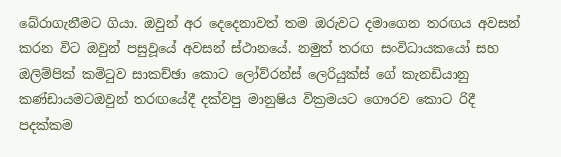බේරාගැනීමට ගියා. ඔවුන් අර දෙදෙනාවත් තම ඔරුවට දමාගෙන තරඟය අවසන් කරන විට ඔවුන් පසුවූයේ අවසන් ස්ථානයේ. නමුත් තරඟ සංවිධායකයෝ සහ ඔලිම්පික් කමිටුව සාකච්ඡා කොට ලෝව්රන්ස් ලෙරියුක්ස් ගේ කැනඩියානු කණ්ඩායමටඔවුන් තරඟයේදී දක්වපු මානුෂිය වික්‍රමයට ගෞරව කොට රිදී පදක්කම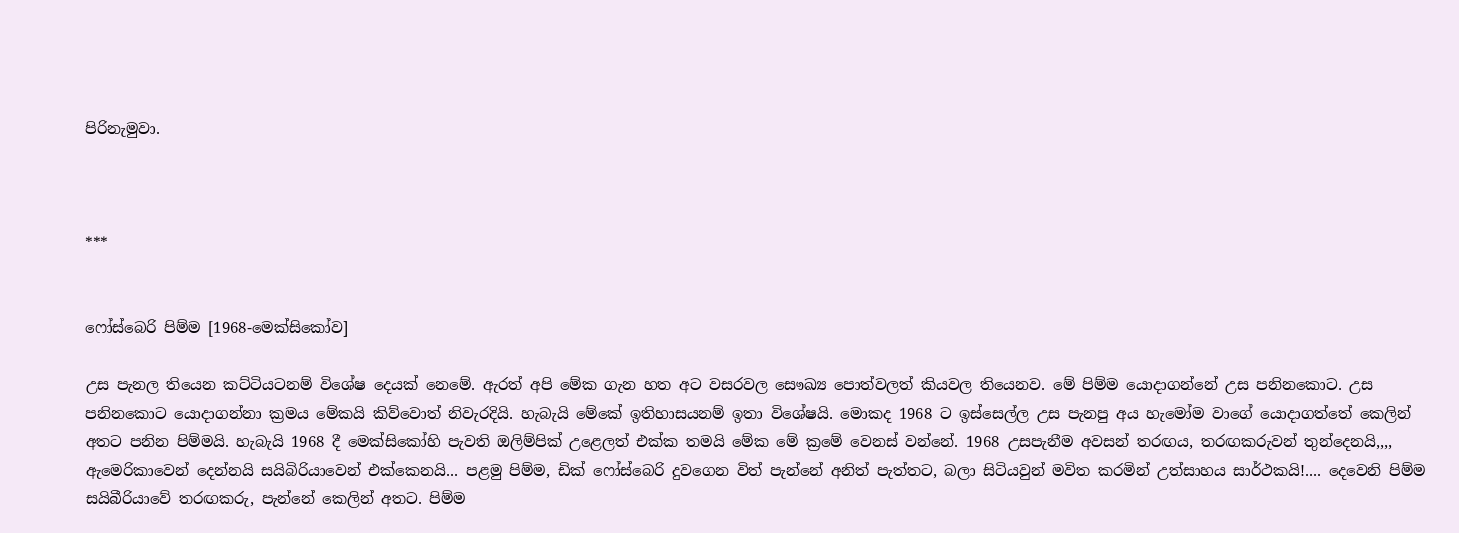පිරිනැමුවා.



***


ෆෝස්බෙරි පිම්ම [1968-මෙක්සිකෝව]

උස පැනල තියෙන කට්ටියටනම් විශේෂ දෙයක් නෙමේ. ඇරත් අපි මේක ගැන හත අට වසරවල සෞඛ්‍ය පොත්වලත් කියවල තියෙනව. මේ පිම්ම යොදාගන්නේ උස පනිනකොට. උස පනිනකොට යොදාගන්නා ක්‍රමය මේකයි කිව්වොත් නිවැරදියි. හැබැයි මේකේ ඉතිහාසයනම් ඉතා විශේෂයි. මොකද 1968 ට ඉස්සෙල්ල උස පැනපු අය හැමෝම වාගේ යොදාගත්තේ කෙලින් අතට පනින පිම්මයි. හැබැයි 1968 දී මෙක්සිකෝහි පැවති ඔලිම්පික් උළෙලත් එක්ක තමයි මේක මේ ක්‍රමේ වෙනස් වන්නේ. 1968 උසපැනීම අවසන් තරඟය, තරඟකරුවන් තුන්දෙනයි,,,, ඇමෙරිකාවෙන් දෙන්නයි සයිබිරියාවෙන් එක්කෙනයි... පළමු පිම්ම, ඩික් ෆෝස්බෙරි දුවගෙන විත් පැන්නේ අනිත් පැත්තට, බලා සිටියවුන් මවිත කරමින් උත්සාහය සාර්ථකයි!.... දෙවෙනි පිම්ම සයිබීරියාවේ තරඟකරු, පැන්නේ කෙලින් අතට. පිම්ම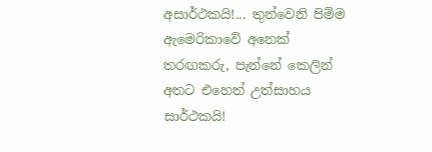අසාර්ථකයි!... තුන්වෙනි පිම්ම ඇමෙරිකාවේ අනෙක් තරඟකරු, පැන්නේ කෙලින් අතට එහෙත් උත්සාහය සාර්ථකයි!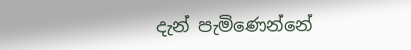දැන් පැමිණෙන්නේ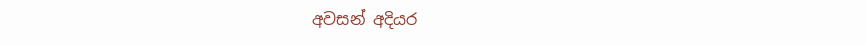අවසන් අදියර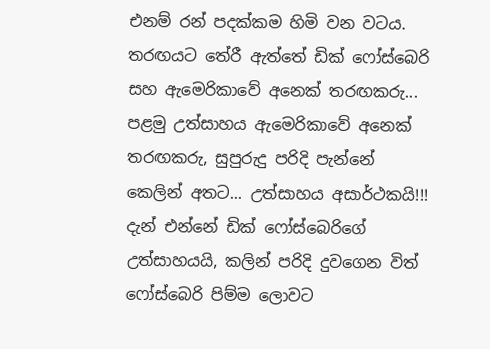එනම් රන් පදක්කම හිමි වන වටය. තරඟයට තේරී ඇත්තේ ඩික් ෆෝස්බෙරි සහ ඇමෙරිකාවේ අනෙක් තරඟකරු... පළමු උත්සාහය ඇමෙරිකාවේ අනෙක් තරඟකරු, සුපුරුදු පරිදි පැන්නේ කෙලින් අතට... උත්සාහය අසාර්ථකයි!!! දැන් එන්නේ ඩික් ෆෝස්බෙරිගේ උත්සාහයයි, කලින් පරිදි දුවගෙන විත් ෆෝස්බෙරි පිම්ම ලොවට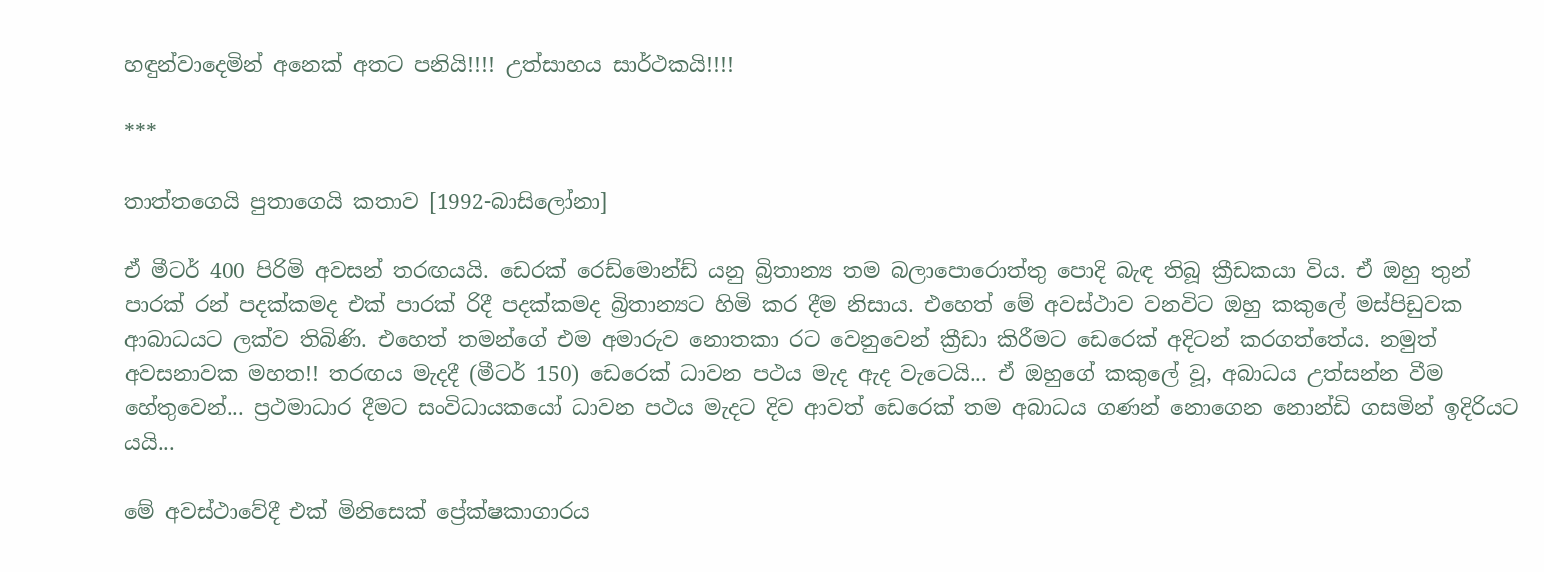හඳුන්වාදෙමින් අනෙක් අතට පනියි!!!! උත්සාහය සාර්ථකයි!!!!

***

තාත්තගෙයි පුතාගෙයි කතාව [1992-බාසිලෝනා]

ඒ මීටර් 400 පිරිමි අවසන් තරඟයයි. ඩෙරක් රෙඩ්මොන්ඩ් යනු බ්‍රිතාන්‍ය තම බලාපොරොත්තු පොදි බැඳ තිබූ ක්‍රීඩකයා විය. ඒ ඔහු තුන් පාරක් රන් පදක්කමද එක් පාරක් රිදී පදක්කමද බ්‍රිතාන්‍යට හිමි කර දීම නිසාය. එහෙත් මේ අවස්ථාව වනවිට ඔහු කකුලේ මස්පිඩුවක ආබාධයට ලක්ව තිබිණි. එහෙත් තමන්ගේ එම අමාරුව නොතකා රට වෙනුවෙන් ක්‍රීඩා කිරීමට ඩෙරෙක් අදිටන් කරගත්තේය. නමුත් අවසනාවක මහත!! තරඟය මැදදී (මීටර් 150) ඩෙරෙක් ධාවන පථය මැද ඇද වැටෙයි... ඒ ඔහුගේ කකුලේ වූ, අබාධය උත්සන්න වීම හේතුවෙන්... ප්‍රථමාධාර දීමට සංවිධායකයෝ ධාවන පථය මැදට දිව ආවත් ඩෙරෙක් තම අබාධය ගණන් නොගෙන නොන්ඩි ගසමින් ඉදිරියට යයි...

මේ අවස්ථාවේදී එක් මිනිසෙක් ප්‍රේක්ෂකාගාරය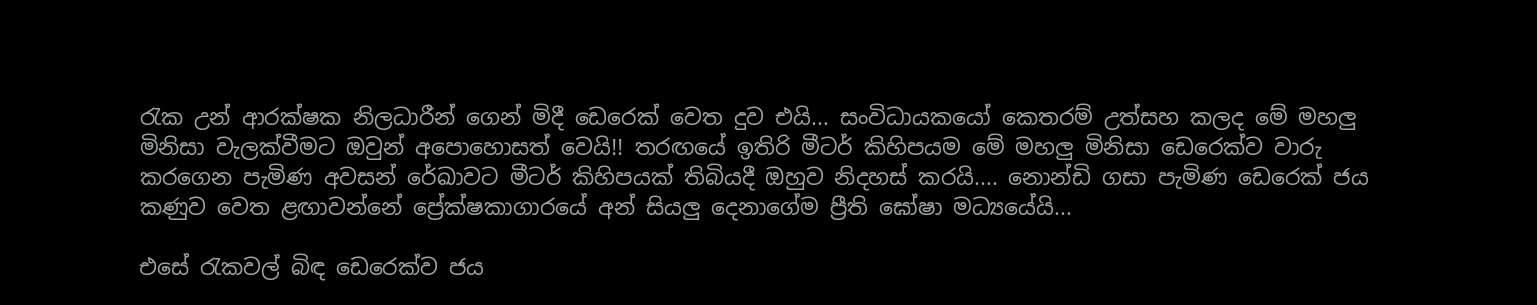රැක උන් ආරක්ෂක නිලධාරීන් ගෙන් මිදී ඩෙරෙක් වෙත දුව එයි... සංවිධායකයෝ කෙතරම් උත්සහ කලද මේ මහලු මිනිසා වැලක්වීමට ඔවුන් අපොහොසත් වෙයි!! තරඟයේ ඉතිරි මීටර් කිහිපයම මේ මහලු මිනිසා ඩෙරෙක්ව වාරු කරගෙන පැමිණ අවසන් රේඛාවට මීටර් කිහිපයක් තිබියදී ඔහුව නිදහස් කරයි.... නොන්ඩි ගසා පැමිණ ඩෙරෙක් ජය කණුව වෙත ළඟාවන්නේ ප්‍රේක්ෂකාගාරයේ අන් සියලු දෙනාගේම ප්‍රීති ඝෝෂා මධ්‍යයේයි...

එසේ රැකවල් බිඳ ඩෙරෙක්ව ජය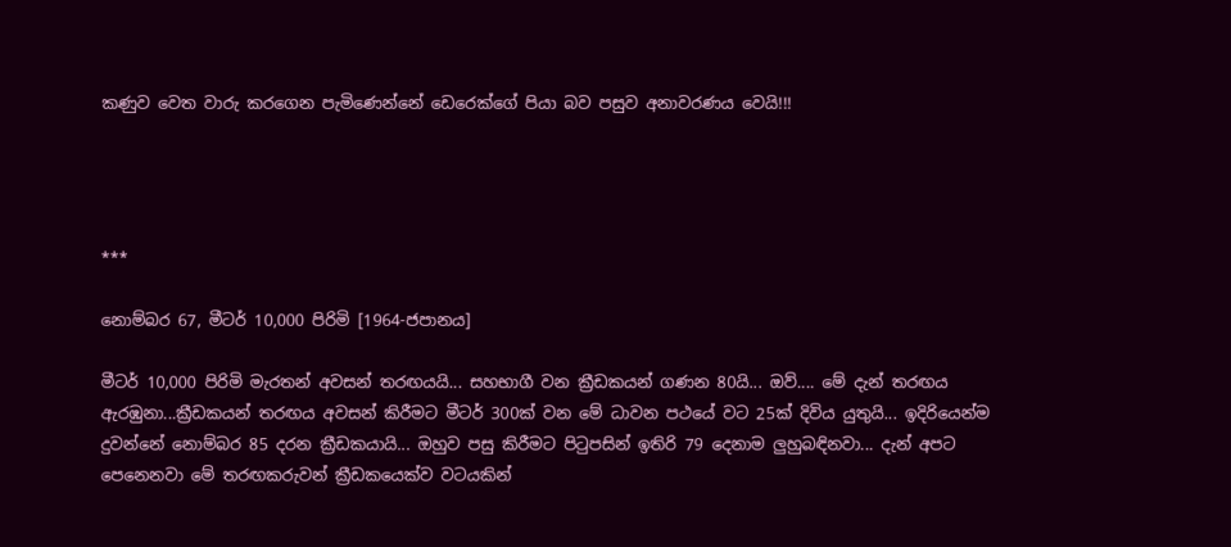කණුව වෙත වාරු කරගෙන පැමිණෙන්නේ ඩෙරෙක්ගේ පියා බව පසුව අනාවරණය වෙයි!!!




***

නොම්බර 67, මීටර් 10,000 පිරිමි [1964-ජපානය]

මීටර් 10,000 පිරිමි මැරතන් අවසන් තරඟයයි... සහභාගී වන ක්‍රීඩකයන් ගණන 80යි... ඔව්.... මේ දැන් තරඟය ඇරඹුනා...ක්‍රීඩකයන් තරඟය අවසන් කිරීමට මීටර් 300ක් වන මේ ධාවන පථයේ වට 25ක් දිවිය යුතුයි... ඉදිරියෙන්ම දුවන්නේ නොම්බර 85 දරන ක්‍රීඩකයායි... ඔහුව පසු කිරීමට පිටුපසින් ඉතිරි 79 දෙනාම ලුහුබඳිනවා... දැන් අපට පෙනෙනවා මේ තරඟකරුවන් ක්‍රීඩකයෙක්ව වටයකින්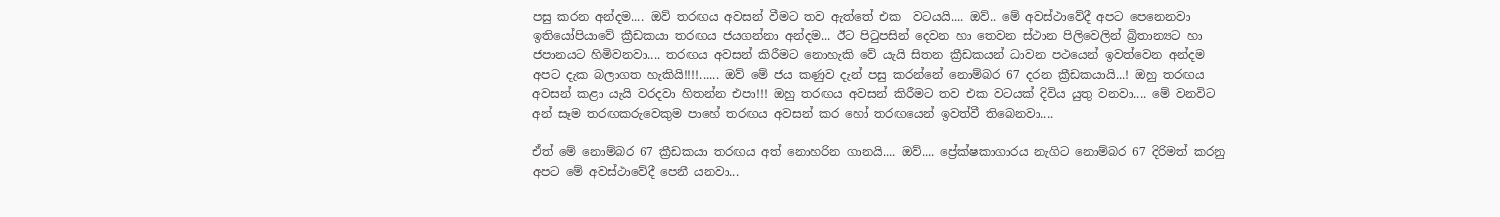පසු කරන අන්දම.... ඔව් තරඟය අවසන් වීමට තව ඇත්තේ එක  වටයයි.... ඔව්.. මේ අවස්ථාවේදී අපට පෙනෙනවා ඉතියෝපියාවේ ක්‍රීඩකයා තරඟය ජයගන්නා අන්දම... ඊට පිටුපසින් දෙවන හා තෙවන ස්ථාන පිලිවෙලින් බ්‍රිතාන්‍යට හා ජපානයට හිමිවනවා.... තරඟය අවසන් කිරීමට නොහැකි වේ යැයි සිතන ක්‍රීඩකයන් ධාවන පථයෙන් ඉවත්වෙන අන්දම අපට දැක බලාගත හැකියි!!!!...... ඔව් මේ ජය කණුව දැන් පසු කරන්නේ නොම්බර 67 දරන ක්‍රීඩකයායි...! ඔහු තරඟය අවසන් කළා යැයි වරදවා හිතන්න එපා!!! ඔහු තරඟය අවසන් කිරීමට තව එක වටයක් දිවිය යුතු වනවා.... මේ වනවිට අන් සෑම තරඟකරුවෙකුම පාහේ තරඟය අවසන් කර හෝ තරඟයෙන් ඉවත්වී තිබෙනවා....

ඒත් මේ නොම්බර 67 ක්‍රීඩකයා තරඟය අත් නොහරින ගානයි.... ඔව්.... ප්‍රේක්ෂකාගාරය නැගිට නොම්බර 67 දිරිමත් කරනු අපට මේ අවස්ථාවේදී පෙනී යනවා...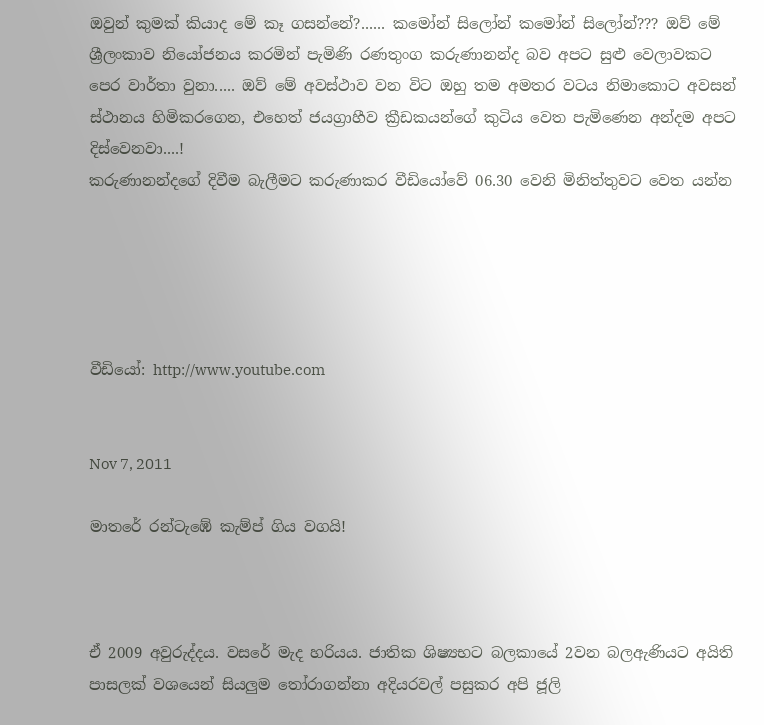ඔවුන් කුමක් කියාද මේ කෑ ගසන්නේ?...... කමෝන් සිලෝන් කමෝන් සිලෝන්??? ඔව් මේ ශ්‍රීලංකාව නියෝජනය කරමින් පැමිණි රණතුංග කරුණානන්ද බව අපට සුළු වෙලාවකට පෙර වාර්තා වුනා..... ඔව් මේ අවස්ථාව වන විට ඔහු තම අමතර වටය නිමාකොට අවසන් ස්ථානය හිමිකරගෙන, එහෙත් ජයග්‍රාහීව ක්‍රීඩකයන්ගේ කුටිය වෙත පැමිණෙන අන්දම අපට දිස්වෙනවා....!
කරුණානන්දගේ දිවීම බැලීමට කරුණාකර වීඩියෝවේ 06.30 වෙනි මිනිත්තුවට වෙත යන්න





වීඩියෝ: http://www.youtube.com


Nov 7, 2011

මාතරේ රන්ටැඹේ කැම්ප් ගිය වගයි!



ඒ 2009 අවුරුද්දය. වසරේ මැද හරියය. ජාතික ශිෂ්‍යභට බලකායේ 2වන බලඇණියට අයිති පාසලක්‌ වශයෙන් සියලුම තෝරාගන්නා අදියරවල් පසුකර අපි ජූලි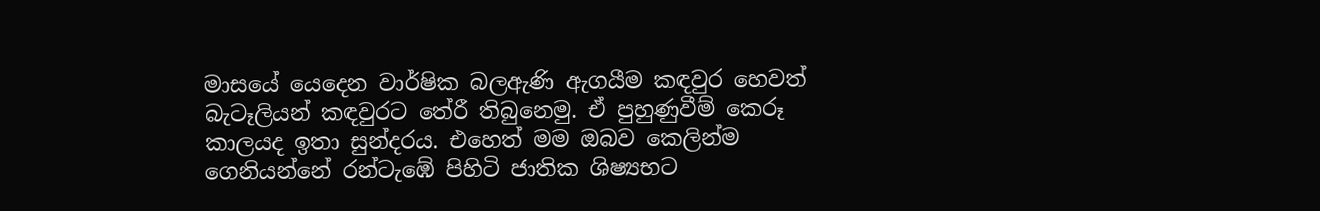මාසයේ යෙදෙන වාර්ෂික බලඇණි ඇගයීම කඳවුර හෙවත් බැටෑලියන් කඳවුරට තේරී තිබුනෙමු. ඒ පුහුණුවීම් කෙරූ කාලයද ඉතා සුන්දරය. එහෙත් මම ඔබව කෙලින්ම  ගෙනියන්නේ රන්ටැඹේ පිහිටි ජාතික ශිෂ්‍යභට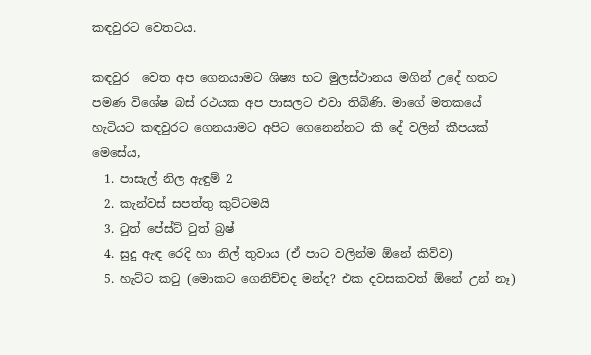කඳවුරට වෙතටය.

කඳවුර  වෙත අප ගෙනයාමට ශිෂ්‍ය භට මුලස්ථානය මගින් උදේ හතට පමණ විශේෂ බස් රථයක අප පාසලට එවා තිබිණි. මාගේ මතකයේ හැටියට කඳවුරට ගෙනයාමට අපිට ගෙනෙන්නට කි දේ වලින් කීපයක් මෙසේය,
  1. පාසැල් නිල ඇඳුම් 2
  2. කැන්වස් සපත්තු කුට්ටමයි
  3. ටුත් පේස්ට් ටුත් බ්‍රෂ්
  4. සුදු ඇඳ රෙදි හා නිල් තුවාය (ඒ පාට වලින්ම ඕනේ කිව්ව)
  5. හැට්ට කටු (මොකට ගෙනිච්චද මන්ද? එක දවසකවත් ඕනේ උන් නෑ)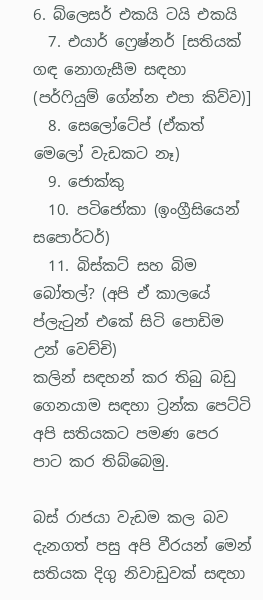6. බ්ලෙසර් එකයි ටයි එකයි
  7. එයාර් ෆ්‍රෙෂ්නර් [සතියක් ගඳ නොගැසීම සඳහා (පර්ෆියුම් ගේන්න එපා කිව්ව)]
  8. සෙලෝටේප් (ඒකත් මෙලෝ වැඩකට නෑ)
  9. ජොක්කු
  10. පටිජෝකා (ඉංග්‍රීසියෙන් සපොර්ටර්)
  11. බිස්කට් සහ බිම බෝතල්? (අපි ඒ කාලයේ ප්ලැටුන් එකේ සිටි පොඩිම උන් වෙච්චි)
කලින් සඳහන් කර තිබු බඩු ගෙනයාම සඳහා ට්‍රන්ක පෙට්ටි අපි සතියකට පමණ පෙර පාට කර තිබ්බෙමු.

බස් රාජයා වැඩම කල බව දැනගත් පසු අපි වීරයන් මෙන් සතියක දිගු නිවාඩුවක් සඳහා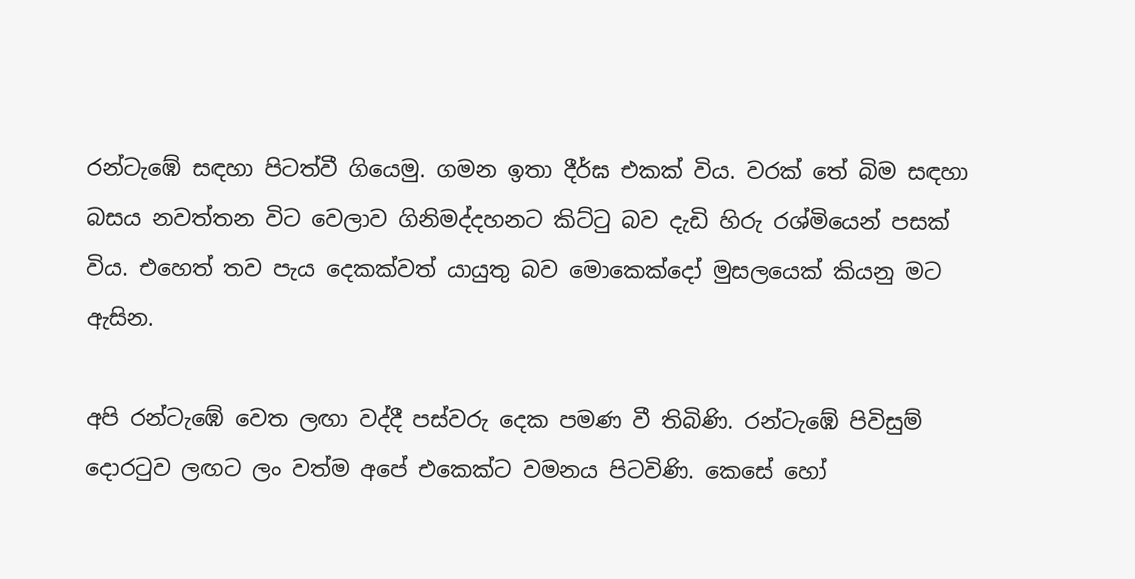රන්ටැඹේ සඳහා පිටත්වී ගියෙමු. ගමන ඉතා දීර්ඝ එකක් විය. වරක් තේ බිම සඳහා බසය නවත්තන විට වෙලාව ගිනිමද්දහනට කිට්ටු බව දැඩි හිරු රශ්මියෙන් පසක් විය. එහෙත් තව පැය දෙකක්වත් යායුතු බව මොකෙක්දෝ මුසලයෙක් කියනු මට ඇසින.

අපි රන්ටැඹේ වෙත ලඟා වද්දී පස්වරු දෙක පමණ වී තිබිණි. රන්ටැඹේ පිවිසුම් දොරටුව ලඟට ලං වත්ම අපේ එකෙක්ට වමනය පිටවිණි. කෙසේ හෝ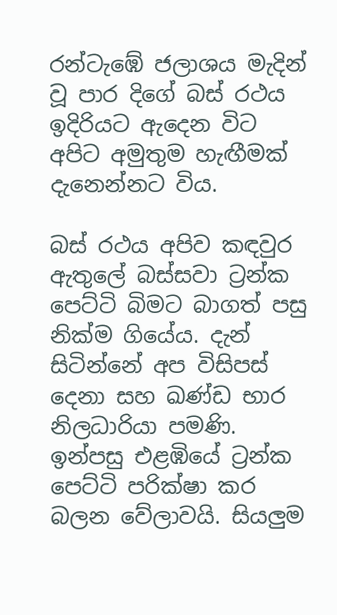රන්ටැඹේ ජලාශය මැදින් වූ පාර දිගේ බස් රථය ඉදිරියට ඇදෙන විට අපිට අමුතුම හැඟීමක් දැනෙන්නට විය.

බස් රථය අපිව කඳවුර ඇතුලේ බස්සවා ට්‍රන්ක පෙට්ටි බිමට බාගත් පසු නික්ම ගියේය. දැන් සිටින්නේ අප විසිපස් දෙනා සහ ඛණ්ඩ භාර නිලධාරියා පමණි. ඉන්පසු එළඹියේ ට්‍රන්ක පෙට්ටි පරික්ෂා කර බලන වේලාවයි. සියලුම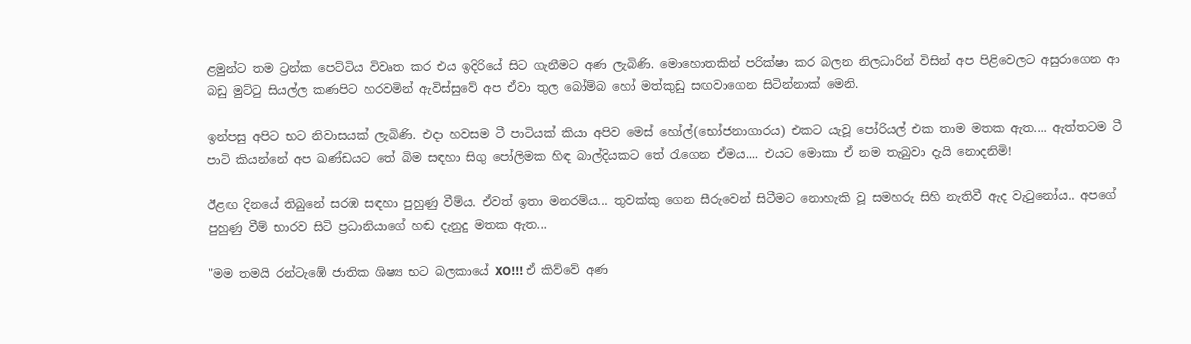ළමුන්ට තම ට්‍රන්ක පෙට්ටිය විවෘත කර එය ඉදිරියේ සිට ගැනීමට අණ ලැබිණි. මොහොතකින් පරික්ෂා කර බලන නිලධාරින් විසින් අප පිළිවෙලට අසුරාගෙන ආ බඩු මුට්ටු සියල්ල කණපිට හරවමින් ඇවිස්සුවේ අප ඒවා තුල බෝම්බ හෝ මත්කුඩු සඟවාගෙන සිටින්නාක් මෙනි.

ඉන්පසු අපිට භට නිවාසයක් ලැබිණි. එදා හවසම ටී පාටියක් කියා අපිව මෙස් හෝල්(භෝජනාගාරය) එකට යැවූ පෝරියල් එක තාම මතක ඇත.... ඇත්තටම ටී පාටි කියන්නේ අප ඛණ්ඩයට තේ බිම සඳහා සිගු පෝලිමක හිඳ බාල්දියකට තේ රැගෙන ඒමය.... එයට මොකා ඒ නම තැබුවා දැයි නොදනිමි!

ඊළඟ දිනයේ තිබුනේ සරඹ සඳහා පුහුණු වීම්ය. ඒවත් ඉතා මනරම්ය... තුවක්කු ගෙන සීරුවෙන් සිටීමට නොහැකි වූ සමහරු සිහි නැතිවී ඇද වැටුනෝය.. අපගේ පුහුණු වීම් භාරව සිටි ප්‍රධානියාගේ හඬ දැනුදු මතක ඇත...

"මම තමයි රන්ටැඹේ ජාතික ශිෂ්‍ය භට බලකායේ XO!!! ඒ කිව්වේ අණ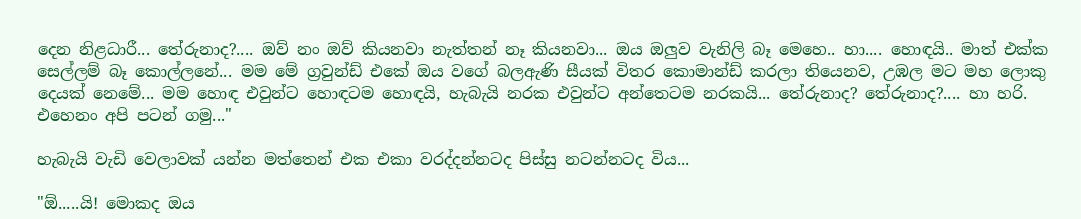දෙන නිළධාරී... තේරුනාද?.... ඔව් නං ඔව් කියනවා නැත්තන් නෑ කියනවා... ඔය ඔලුව වැනිලි බෑ මෙහෙ.. හා.... හොඳයි.. මාත් එක්ක සෙල්ලම් බෑ කොල්ලනේ... මම මේ ග්‍රවුන්ඩ් එකේ ඔය වගේ බලඇණි සීයක් විතර කොමාන්ඩ් කරලා තියෙනව, උඹල මට මහ ලොකු දෙයක් නෙමේ... මම හොඳ එවුන්ට හොඳටම හොඳයි, හැබැයි නරක එවුන්ට අන්තෙටම නරකයි... තේරුනාද? තේරුනාද?.... හා හරි. එහෙනං අපි පටන් ගමු..."

හැබැයි වැඩි වෙලාවක් යන්න මත්තෙන් එක එකා වරද්දන්නටද පිස්සු නටන්නටද විය...

"ඕ.....යි! මොකද ඔය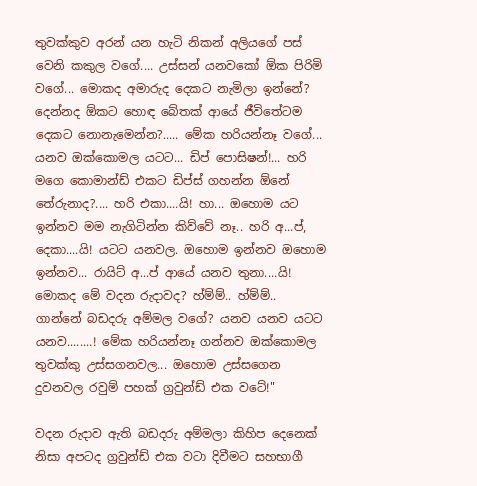තුවක්කුව අරන් යන හැටි නිකන් අලියගේ පස් වෙනි කකුල වගේ.... උස්සන් යනවකෝ ඕක පිරිමි වගේ... මොකද අමාරුද දෙකට නැමිලා ඉන්නේ? දෙන්නද ඕකට හොඳ බේතක් ආයේ ජීවිතේටම දෙකට නොනැමෙන්න?..... මේක හරියන්නෑ වගේ... යනව ඔක්කොමල යටට... ඩිප් පොසිෂන්!... හරි මගෙ කොමාන්ඩ් එකට ඩිප්ස් ගහන්න ඕනේ තේරුනාද?.... හරි එකා....යි! හා... ඔහොම යට ඉන්නව මම නැගිටින්න කිව්වේ නෑ.. හරි අ...ප්, දෙකා....යි! යටට යනවල. ඔහොම ඉන්නව ඔහොම ඉන්නව... රායිට් අ...ප් ආයේ යනව තුනා....යි! මොකද මේ වදන රුදාවද? හ්ම්ම්.. හ්ම්ම්.. ගාන්නේ බඩදරු අම්මල වගේ? යනව යනව යටට යනව........! මේක හරියන්නෑ ගන්නව ඔක්කොමල තුවක්කු උස්සගනවල... ඔහොම උස්සගෙන දුවනවල රවුම් පහක් ග්‍රවුන්ඩ් එක වටේ!"

වදන රුදාව ඇති බඩදරු අම්මලා කිහිප දෙනෙක් නිසා අපටද ග්‍රවුන්ඩ් එක වටා දිවීමට සහභාගී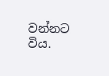වන්නට විය.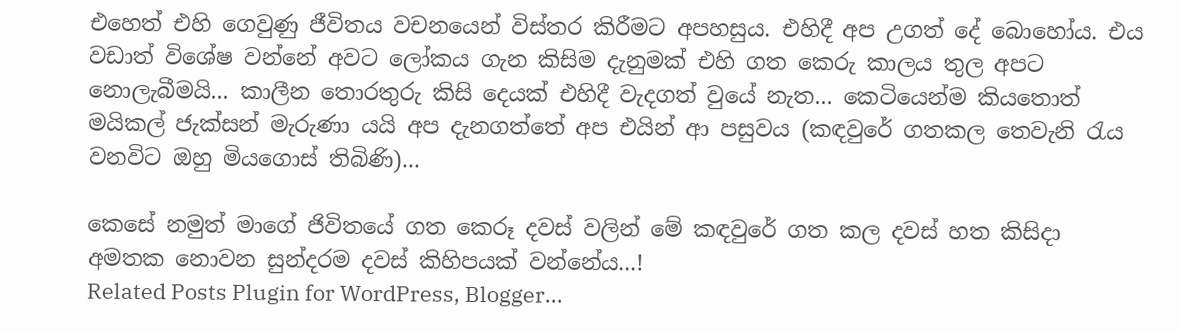එහෙත් එහි ගෙවුණු ජීවිතය වචනයෙන් විස්තර කිරීමට අපහසුය. එහිදී අප උගත් දේ බොහෝය. එය වඩාත් විශේෂ වන්නේ අවට ලෝකය ගැන කිසිම දැනුමක් එහි ගත කෙරු කාලය තුල අපට නොලැබීමයි... කාලීන තොරතුරු කිසි දෙයක් එහිදී වැදගත් වුයේ නැත... කෙටියෙන්ම කියතොත් මයිකල් ජැක්සන් මැරුණා යයි අප දැනගත්තේ අප එයින් ආ පසුවය (කඳවුරේ ගතකල තෙවැනි රැය වනවිට ඔහු මියගොස් තිබිණි)...

කෙසේ නමුත් මාගේ ජිවිතයේ ගත කෙරූ දවස් වලින් මේ කඳවුරේ ගත කල දවස් හත කිසිදා අමතක නොවන සුන්දරම දවස් කිහිපයක් වන්නේය...!
Related Posts Plugin for WordPress, Blogger...